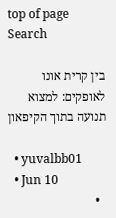top of page
Search

בין קרית אונו לאופקים: למצוא תנועה בתוך הקיפאון

  • yuvalbb01
  • Jun 10
  •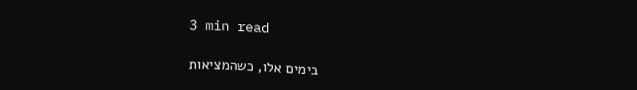3 min read

בימים אלו, כשהמציאות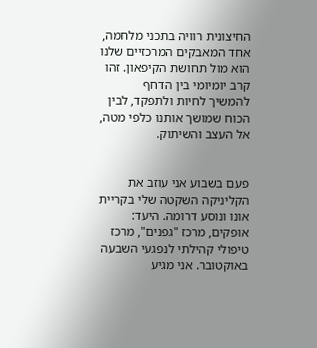החיצונית רוויה בתכני מלחמה, אחד המאבקים המרכזיים שלנו הוא מול תחושת הקיפאון. זהו קרב יומיומי בין הדחף להמשיך לחיות ולתפקד, לבין הכוח שמושך אותנו כלפי מטה, אל העצב והשיתוק.


פעם בשבוע אני עוזב את הקליניקה השקטה שלי בקריית אונו ונוסע דרומה. היעד: אופקים, מרכז "גפנים", מרכז טיפולי קהילתי לנפגעי השבעה באוקטובר. אני מגיע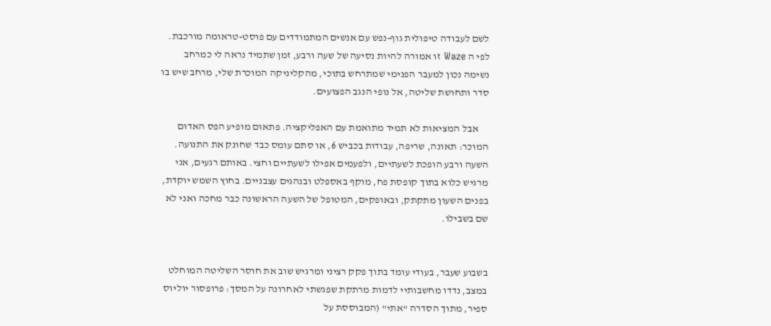לשם לעבודה טיפולית גוף-נפש עם אנשים המתמודדים עם פוסט-טראומה מורכבת. לפי ה Waze זו אמורה להיות נסיעה של שעה ורבע, זמן שתמיד נראה לי כמרחב נשימה נכון למעבר הפנימי שמתרחש בתוכי, מהקליניקה המוכרת שלי, מרחב שיש בו סדר ותחושת שליטה, אל נופי הנגב הפצועים.

     אבל המציאות לא תמיד מתואמת עם האפליקציה. פתאום מופיע הפס האדום המוכר: תאונה, שריפה, עבודות בכביש 6, או סתם עומס כבד שחונק את התנועה. השעה ורבע הופכת לשעתיים, ולפעמים אפילו לשעתיים וחצי. באותם רגעים, אני מרגיש כלוא בתוך קופסת פח, מוקף באספלט ובנהגים עצבניים. בחוץ השמש יוקדת, בפנים השעון מתקתק, ובאופקים, המטופל של השעה הראשונה כבר מחכה ואני לא שם בשבילו.


בשבוע שעבר, בעודי עומד בתוך פקק רציני ומרגיש שוב את חוסר השליטה המוחלט במצב, נדדו מחשבותיי לדמות מרתקת שפגשתי לאחרונה על המסך: פרופסור יוליוס ספיר, מתוך הסדרה "אתי" (המבוססת על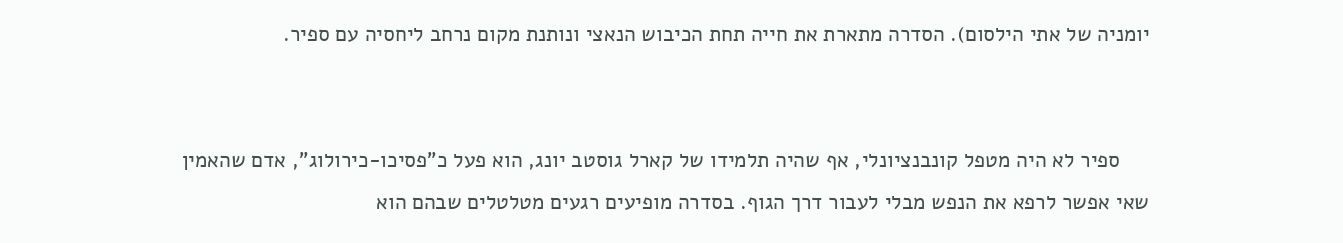יומניה של אתי הילסום). הסדרה מתארת את חייה תחת הכיבוש הנאצי ונותנת מקום נרחב ליחסיה עם ספיר.


     ספיר לא היה מטפל קונבנציונלי, אף שהיה תלמידו של קארל גוסטב יונג, הוא פעל כ"פסיכו-כירולוג", אדם שהאמין שאי אפשר לרפא את הנפש מבלי לעבור דרך הגוף. בסדרה מופיעים רגעים מטלטלים שבהם הוא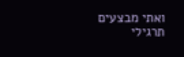ואתי מבצעים תרגילי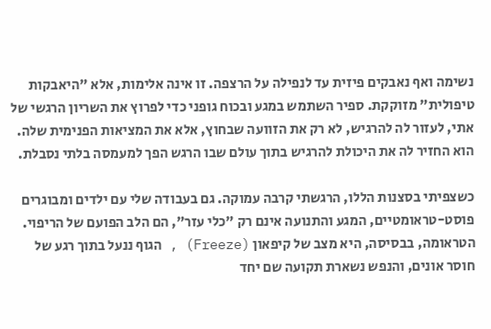נשימה ואף נאבקים פיזית עד לנפילה על הרצפה. זו אינה אלימות, אלא "היאבקות טיפולית" מזוקקת. ספיר השתמש במגע ובכוח גופני כדי לפרוץ את השריון הרגשי של אתי, לעזור לה להרגיש, לא רק את הזוועה שבחוץ, אלא את המציאות הפנימית שלה. הוא החזיר לה את היכולת להרגיש בתוך עולם שבו הרגש הפך למעמסה בלתי נסבלת.

כשצפיתי בסצנות הללו, הרגשתי קרבה עמוקה. גם בעבודה שלי עם ילדים ומבוגרים פוסט-טראומטיים, המגע והתנועה אינם רק "כלי עזר", הם הלב הפועם של הריפוי. הטראומה, בבסיסה, היא מצב של קיפאון (Freeze) , הגוף ננעל בתוך רגע של חוסר אונים, והנפש נשארת תקועה שם יחד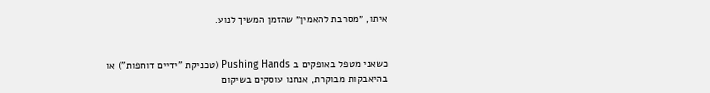איתו, ״מסרבת להאמין״ שהזמן המשיך לנוע.


כשאני מטפל באופקים ב Pushing Hands (טכניקת "ידיים דוחפות") או בהיאבקות מבוקרת, אנחנו עוסקים בשיקום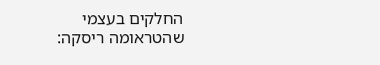החלקים בעצמי שהטראומה ריסקה: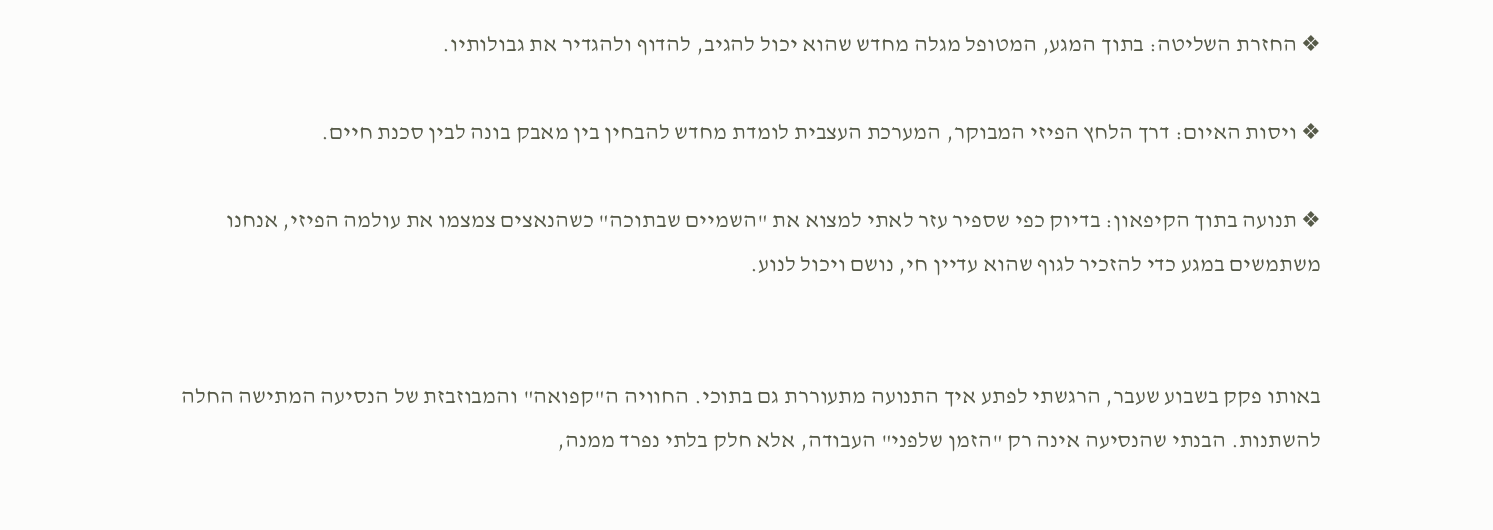❖ החזרת השליטה: בתוך המגע, המטופל מגלה מחדש שהוא יכול להגיב, להדוף ולהגדיר את גבולותיו.

❖ ויסות האיום: דרך הלחץ הפיזי המבוקר, המערכת העצבית לומדת מחדש להבחין בין מאבק בונה לבין סכנת חיים.

❖ תנועה בתוך הקיפאון: בדיוק כפי שספיר עזר לאתי למצוא את "השמיים שבתוכה" כשהנאצים צמצמו את עולמה הפיזי, אנחנו משתמשים במגע כדי להזכיר לגוף שהוא עדיין חי, נושם ויכול לנוע.


באותו פקק בשבוע שעבר, הרגשתי לפתע איך התנועה מתעוררת גם בתוכי. החוויה ה"קפואה" והמבוזבזת של הנסיעה המתישה החלה להשתנות. הבנתי שהנסיעה אינה רק "הזמן שלפני" העבודה, אלא חלק בלתי נפרד ממנה,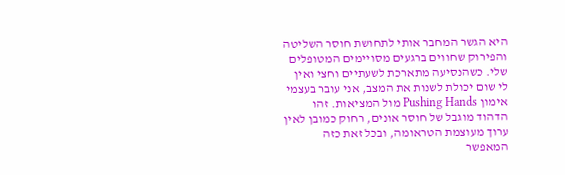היא הגשר המחבר אותי לתחושת חוסר השליטה והפירוק שחווים ברגעים מסויימים המטופלים שלי. כשהנסיעה מתארכת לשעתיים וחצי ואין לי שום יכולת לשנות את המצב, אני עובר בעצמי אימון Pushing Hands מול המציאות. זהו הדהוד מוגבל של חוסר אונים, רחוק כמובן לאין ערוך מעוצמת הטראומה, ובכל זאת כזה המאפשר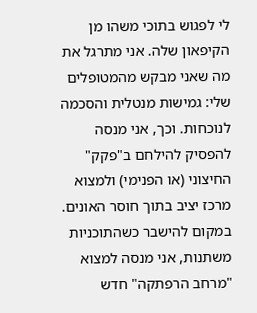לי לפגוש בתוכי משהו מן הקיפאון שלה. אני מתרגל את מה שאני מבקש מהמטופלים שלי: גמישות מנטלית והסכמה לנוכחות. וכך, אני מנסה להפסיק להילחם ב"פקק" החיצוני (או הפנימי) ולמצוא מרכז יציב בתוך חוסר האונים. במקום להישבר כשהתוכניות משתנות, אני מנסה למצוא "מרחב הרפתקה" חדש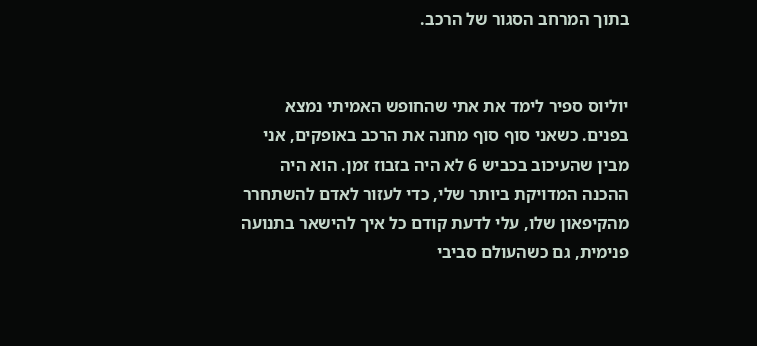בתוך המרחב הסגור של הרכב.


יוליוס ספיר לימד את אתי שהחופש האמיתי נמצא בפנים. כשאני סוף סוף מחנה את הרכב באופקים, אני מבין שהעיכוב בכביש 6 לא היה בזבוז זמן. הוא היה ההכנה המדויקת ביותר שלי, כדי לעזור לאדם להשתחרר מהקיפאון שלו, עלי לדעת קודם כל איך להישאר בתנועה פנימית, גם כשהעולם סביבי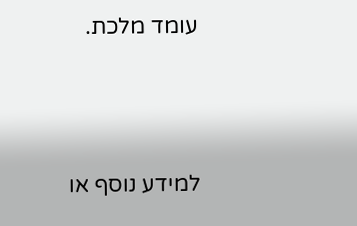עומד מלכת.





למידע נוסף או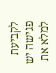לקביעת פגישה יש למלא את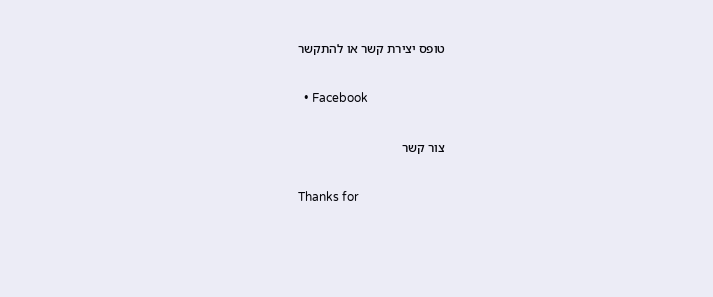טופס יצירת קשר או להתקשר

  • Facebook

צור קשר

Thanks for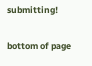submitting!

bottom of page